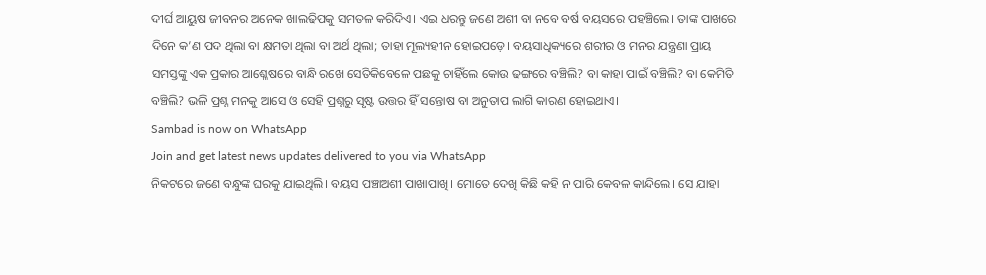ଦୀର୍ଘ ଆୟୁଷ ଜୀବନର ଅନେକ ଖାଲଢିପକୁ ସମତଳ କରିଦିଏ। ଏଇ ଧରନ୍ତୁ ଜଣେ ଅଶୀ ବା ନବେ ବର୍ଷ ବୟସରେ ପହଞ୍ଚିଲେ। ତାଙ୍କ ପାଖରେ ଦିନେ କ’ଣ ପଦ ଥିଲା ବା କ୍ଷମତା ଥିଲା ବା ଅର୍ଥ ଥିଲା; ତାହା ମୂଲ୍ୟହୀନ ହୋଇପଡ଼େ। ବୟସାଧିକ୍ୟରେ ଶରୀର ଓ ମନର ଯନ୍ତ୍ରଣା ପ୍ରାୟ ସମସ୍ତଙ୍କୁ ଏକ ପ୍ରକାର ଆଶ୍ଳେଷରେ ବାନ୍ଧି ରଖେ ସେତିକିବେଳେ ପଛକୁ ଚାହିଁଲେ କୋଉ ଢଙ୍ଗରେ ବଞ୍ଚିଲି? ବା କାହା ପାଇଁ ବଞ୍ଚିଲି? ବା କେମିତି ବଞ୍ଚିଲି? ଭଳି ପ୍ରଶ୍ନ ମନକୁ ଆସେ ଓ ସେହି ପ୍ରଶ୍ନରୁ ସୃଷ୍ଟ ଉତ୍ତର ହିଁ ସନ୍ତୋଷ ବା ଅନୁତାପ ଲାଗି କାରଣ ହୋଇଥାଏ।
Sambad is now on WhatsApp
Join and get latest news updates delivered to you via WhatsApp
ନିକଟରେ ଜଣେ ବନ୍ଧୁଙ୍କ ଘରକୁ ଯାଇଥିଲି। ବୟସ ପଞ୍ଚାଅଶୀ ପାଖାପାଖି। ମୋତେ ଦେଖି କିଛି କହି ନ ପାରି କେବଳ କାନ୍ଦିଲେ। ସେ ଯାହା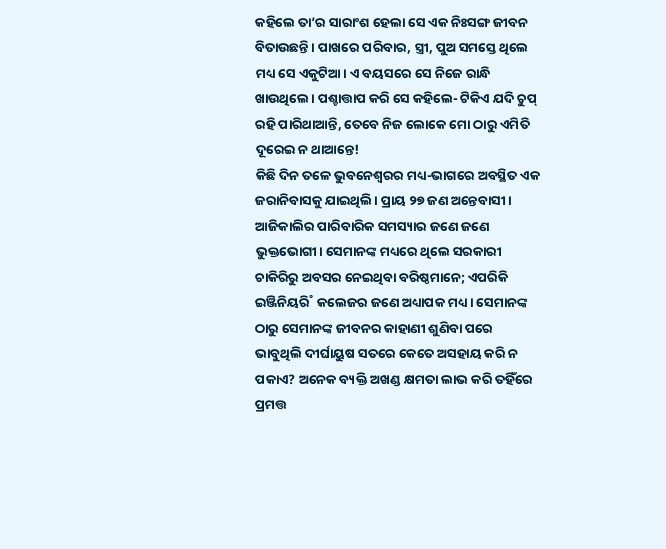କହିଲେ ତା’ର ସାରାଂଶ ହେଲା ସେ ଏକ ନିଃସଙ୍ଗ ଜୀବନ ବିତାଉଛନ୍ତି। ପାଖରେ ପରିବାର, ସ୍ତ୍ରୀ, ପୁଅ ସମସ୍ତେ ଥିଲେ ମଧ୍ୟ ସେ ଏକୁଟିଆ। ଏ ବୟସରେ ସେ ନିଜେ ରାନ୍ଧି ଖାଉଥିଲେ। ପଶ୍ଚାତ୍ତାପ କରି ସେ କହିଲେ- ଟିକିଏ ଯଦି ଚୁପ୍ ରହି ପାରିଥାଆନ୍ତି, ତେବେ ନିଜ ଲୋକେ ମୋ ଠାରୁ ଏମିତି ଦୂରେଇ ନ ଥାଆନ୍ତେ!
କିଛି ଦିନ ତଳେ ଭୁବନେଶ୍ବରର ମଧ୍ୟ-ଭାଗରେ ଅବସ୍ଥିତ ଏକ ଜରାନିବାସକୁ ଯାଇଥିଲି। ପ୍ରାୟ ୨୭ ଜଣ ଅନ୍ତେବାସୀ। ଆଜିକାଲିର ପାରିବାରିକ ସମସ୍ୟାର ଜଣେ ଜଣେ ଭୁକ୍ତଭୋଗୀ। ସେମାନଙ୍କ ମଧ୍ୟରେ ଥିଲେ ସରକାରୀ ଚାକିରିରୁ ଅବସର ନେଇଥିବା ବରିଷ୍ଠମାନେ; ଏପରିକି ଇଞ୍ଜିନିୟରି˚ କଲେଜର ଜଣେ ଅଧ୍ୟାପକ ମଧ୍ୟ। ସେମାନଙ୍କ ଠାରୁ ସେମାନଙ୍କ ଜୀବନର କାହାଣୀ ଶୁଣିବା ପରେ ଭାବୁଥିଲି ଦୀର୍ଘାୟୁଷ ସତରେ କେତେ ଅସହାୟ କରି ନ ପକାଏ? ଅନେକ ବ୍ୟକ୍ତି ଅଖଣ୍ଡ କ୍ଷମତା ଲାଭ କରି ତହିଁରେ ପ୍ରମତ୍ତ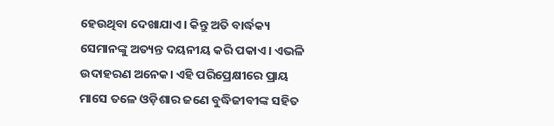ହେଉଥିବା ଦେଖାଯାଏ। କିନ୍ତୁ ଅତି ବାର୍ଦ୍ଧକ୍ୟ ସେମାନଙ୍କୁ ଅତ୍ୟନ୍ତ ଦୟନୀୟ କରି ପକାଏ। ଏଭଳି ଉଦାହରଣ ଅନେକ। ଏହି ପରିପ୍ରେକ୍ଷୀରେ ପ୍ରାୟ ମାସେ ତଳେ ଓଡ଼ିଶାର ଜଣେ ବୁଦ୍ଧିଜୀବୀଙ୍କ ସହିତ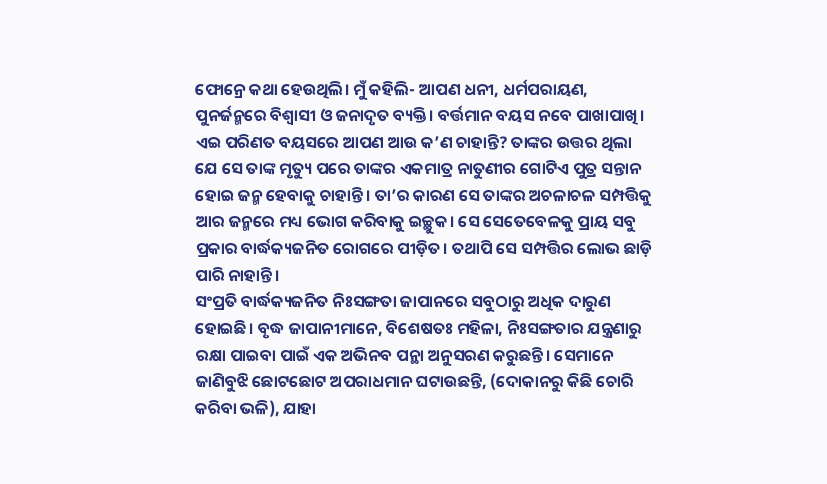ଫୋନ୍ରେ କଥା ହେଉଥିଲି। ମୁଁ କହିଲି- ଆପଣ ଧନୀ, ଧର୍ମପରାୟଣ, ପୁନର୍ଜନ୍ମରେ ବିଶ୍ବାସୀ ଓ ଜନାଦୃତ ବ୍ୟକ୍ତି। ବର୍ତ୍ତମାନ ବୟସ ନବେ ପାଖାପାଖି। ଏଇ ପରିଣତ ବୟସରେ ଆପଣ ଆଉ କ’ଣ ଚାହାନ୍ତି? ତାଙ୍କର ଉତ୍ତର ଥିଲା ଯେ ସେ ତାଙ୍କ ମୃତ୍ୟୁ ପରେ ତାଙ୍କର ଏକମାତ୍ର ନାତୁଣୀର ଗୋଟିଏ ପୁତ୍ର ସନ୍ତାନ ହୋଇ ଜନ୍ମ ହେବାକୁ ଚାହାନ୍ତି। ତା’ର କାରଣ ସେ ତାଙ୍କର ଅଚଳାଚଳ ସମ୍ପତ୍ତିକୁ ଆର ଜନ୍ମରେ ମଧ୍ୟ ଭୋଗ କରିବାକୁ ଇଚ୍ଛୁକ। ସେ ସେତେବେଳକୁ ପ୍ରାୟ ସବୁ ପ୍ରକାର ବାର୍ଦ୍ଧକ୍ୟଜନିତ ରୋଗରେ ପୀଡ଼ିତ। ତଥାପି ସେ ସମ୍ପତ୍ତିର ଲୋଭ ଛାଡ଼ି ପାରି ନାହାନ୍ତି।
ସଂପ୍ରତି ବାର୍ଦ୍ଧକ୍ୟଜନିତ ନିଃସଙ୍ଗତା ଜାପାନରେ ସବୁଠାରୁ ଅଧିକ ଦାରୁଣ ହୋଇଛି। ବୃଦ୍ଧ ଜାପାନୀମାନେ, ବିଶେଷତଃ ମହିଳା, ନିଃସଙ୍ଗତାର ଯନ୍ତ୍ରଣାରୁ ରକ୍ଷା ପାଇବା ପାଇଁ ଏକ ଅଭିନବ ପନ୍ଥା ଅନୁସରଣ କରୁଛନ୍ତି। ସେମାନେ ଜାଣିବୁଝି ଛୋଟଛୋଟ ଅପରାଧମାନ ଘଟାଉଛନ୍ତି, (ଦୋକାନରୁ କିଛି ଚୋରି କରିବା ଭଳି), ଯାହା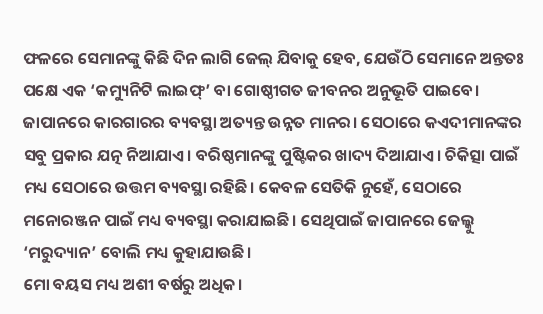ଫଳରେ ସେମାନଙ୍କୁ କିଛି ଦିନ ଲାଗି ଜେଲ୍ ଯିବାକୁ ହେବ, ଯେଉଁଠି ସେମାନେ ଅନ୍ତତଃ ପକ୍ଷେ ଏକ ‘କମ୍ୟୁନିଟି ଲାଇଫ୍’ ବା ଗୋଷ୍ଠୀଗତ ଜୀବନର ଅନୁଭୂତି ପାଇବେ। ଜାପାନରେ କାରଗାରର ବ୍ୟବସ୍ଥା ଅତ୍ୟନ୍ତ ଉନ୍ନତ ମାନର। ସେଠାରେ କଏଦୀମାନଙ୍କର ସବୁ ପ୍ରକାର ଯତ୍ନ ନିଆଯାଏ। ବରିଷ୍ଠମାନଙ୍କୁ ପୁଷ୍ଟିକର ଖାଦ୍ୟ ଦିଆଯାଏ। ଚିକିତ୍ସା ପାଇଁ ମଧ୍ୟ ସେଠାରେ ଉତ୍ତମ ବ୍ୟବସ୍ଥା ରହିଛି। କେବଳ ସେତିକି ନୁହେଁ, ସେଠାରେ ମନୋରଞ୍ଜନ ପାଇଁ ମଧ୍ୟ ବ୍ୟବସ୍ଥା କରାଯାଇଛି। ସେଥିପାଇଁ ଜାପାନରେ ଜେଲ୍କୁ ‘ମରୁଦ୍ୟାନ’ ବୋଲି ମଧ୍ୟ କୁହାଯାଉଛି।
ମୋ ବୟସ ମଧ୍ୟ ଅଶୀ ବର୍ଷରୁ ଅଧିକ।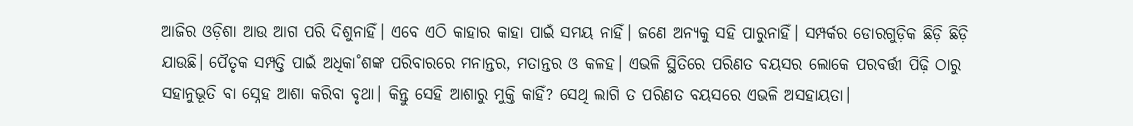ଆଜିର ଓଡ଼ିଶା ଆଉ ଆଗ ପରି ଦିଶୁନାହିଁ। ଏବେ ଏଠି କାହାର କାହା ପାଇଁ ସମୟ ନାହିଁ। ଜଣେ ଅନ୍ୟକୁ ସହି ପାରୁନାହିଁ। ସମ୍ପର୍କର ଡୋରଗୁଡ଼ିକ ଛିଡ଼ି ଛିଡ଼ି ଯାଉଛି। ପୈତୃକ ସମ୍ପତ୍ତି ପାଇଁ ଅଧିକା˚ଶଙ୍କ ପରିବାରରେ ମନାନ୍ତର, ମତାନ୍ତର ଓ କଳହ। ଏଭଳି ସ୍ଥିତିରେ ପରିଣତ ବୟସର ଲୋକେ ପରବର୍ତ୍ତୀ ପିଢ଼ି ଠାରୁ ସହାନୁଭୂତି ବା ସ୍ନେହ ଆଶା କରିବା ବୃଥା। କିନ୍ତୁ ସେହି ଆଶାରୁ ମୁକ୍ତି କାହିଁ? ସେଥି ଲାଗି ତ ପରିଣତ ବୟସରେ ଏଭଳି ଅସହାୟତା।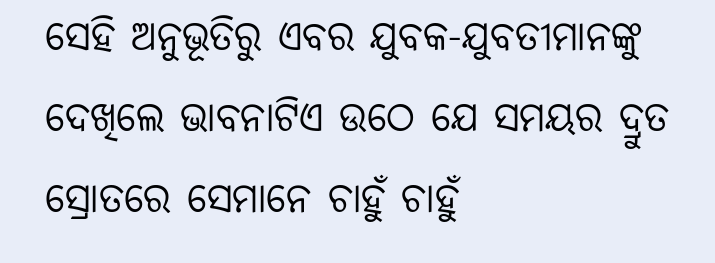ସେହି ଅନୁଭୂତିରୁ ଏବର ଯୁବକ-ଯୁବତୀମାନଙ୍କୁ ଦେଖିଲେ ଭାବନାଟିଏ ଉଠେ ଯେ ସମୟର ଦ୍ରୁତ ସ୍ରୋତରେ ସେମାନେ ଚାହୁଁ ଚାହୁଁ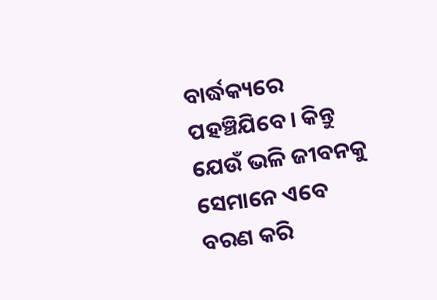ବାର୍ଦ୍ଧକ୍ୟରେ ପହଞ୍ଚିଯିବେ। କିନ୍ତୁ ଯେଉଁ ଭଳି ଜୀବନକୁ ସେମାନେ ଏବେ ବରଣ କରି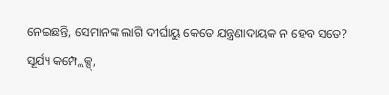ନେଇଛନ୍ତି, ସେମାନଙ୍କ ଲାଗି ଦୀର୍ଘାୟୁ କେତେ ଯନ୍ତ୍ରଣାଦାୟକ ନ ହେବ ସତେ?
ସୂର୍ଯ୍ୟ କମ୍ପ୍ଲେକ୍ସ୍,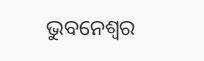ଭୁବନେଶ୍ବର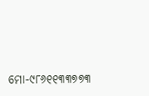ମୋ-୯୮୬୧୧୩୩୭୭୩